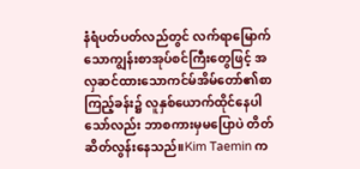နံရံပတ်ပတ်လည်တွင် လက်ရာမြောက်သောကျွန်းစာအုပ်စင်ကြီးတွေဖြင့် အလှဆင်ထားသောကင်မ်အိမ်တော်၏စာကြည့်ခန်း၌ လူနှစ်ယောက်ထိုင်နေပါသော်လည်း ဘာစကားမှမပြောပဲ တိတ်ဆိတ်လွန်းနေသည်။Kim Taemin က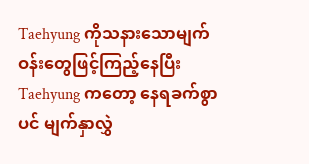Taehyung ကိုသနားသောမျက်ဝန်းတွေဖြင့်ကြည့်နေပြီး Taehyung ကတော့ နေရခက်စွာပင် မျက်နှာလွှဲ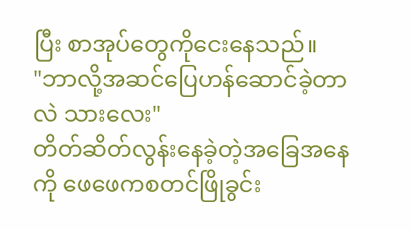ပြီး စာအုပ်တွေကိုငေးနေသည်။
"ဘာလို့အဆင်ပြေဟန်ဆောင်ခဲ့တာလဲ သားလေး"
တိတ်ဆိတ်လွန်းနေခဲ့တဲ့အခြေအနေကို ဖေဖေကစတင်ဖြိုခွင်း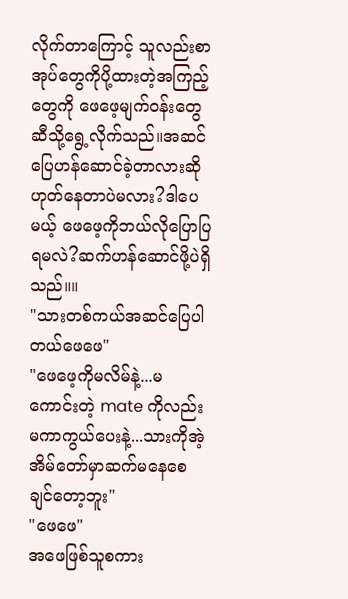လိုက်တာကြောင့် သူလည်းစာအုပ်တွေကိုပို့ထားတဲ့အကြည့်တွေကို ဖေဖေ့မျက်ဝန်းတွေဆီသို့ရွေ့လိုက်သည်။အဆင်ပြေဟန်ဆောင်ခဲ့တာလားဆို ဟုတ်နေတာပဲမလား?ဒါပေမယ့် ဖေဖေ့ကိုဘယ်လိုပြောပြရမလဲ?ဆက်ဟန်ဆောင်ဖို့ပဲရှိသည်။။
"သားတစ်ကယ်အဆင်ပြေပါတယ်ဖေဖေ"
"ဖေဖေ့ကိုမလိမ်နဲ့...မကောင်းတဲ့ mate ကိုလည်းမကာကွယ်ပေးနဲ့...သားကိုအဲ့အိမ်တော်မှာဆက်မနေစေချင်တော့ဘူး"
"ဖေဖေ"
အဖေဖြစ်သူစကား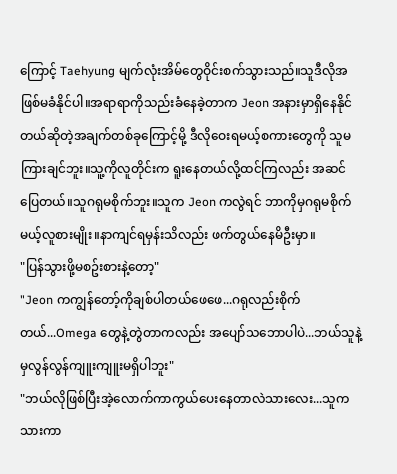ကြောင့် Taehyung မျက်လုံးအိမ်တွေဝိုင်းစက်သွားသည်။သူဒီလိုအဖြစ်မခံနိုင်ပါ။အရာရာကိုသည်းခံနေခဲ့တာက Jeon အနားမှာရှိနေနိုင်တယ်ဆိုတဲ့အချက်တစ်ခုကြောင့်မို့ ဒီလိုဝေးရမယ့်စကားတွေကို သူမကြားချင်ဘူး။သူ့ကိုလူတိုင်းက ရူးနေတယ်လို့ထင်ကြလည်း အဆင်ပြေတယ်။သူဂရုမစိုက်ဘူး။သူက Jeon ကလွဲရင် ဘာကိုမှဂရုမစိုက်မယ့်လူစားမျိုး။နာကျင်ရမှန်းသိလည်း ဖက်တွယ်နေမိဦးမှာ။
"ပြန်သွားဖို့မစဥ်းစားနဲ့တော့"
"Jeon ကကျွန်တော့်ကိုချစ်ပါတယ်ဖေဖေ...ဂရုလည်းစိုက်တယ်...Omega တွေနဲ့တွဲတာကလည်း အပျော်သဘောပါပဲ...ဘယ်သူနဲ့မှလွန်လွန်ကျူးကျူးမရှိပါဘူး"
"ဘယ်လိုဖြစ်ပြီးအဲ့လောက်ကာကွယ်ပေးနေတာလဲသားလေး...သူကသားကာ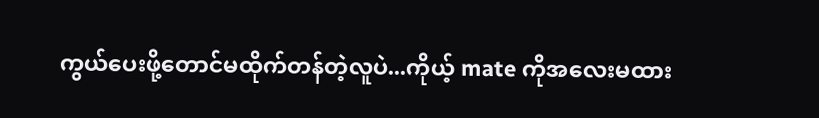ကွယ်ပေးဖို့တောင်မထိုက်တန်တဲ့လူပဲ...ကိုယ့် mate ကိုအလေးမထား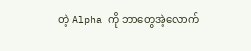တဲ့ Alpha ကို ဘာတွေအဲ့လောက်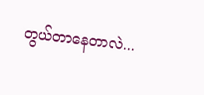တွယ်တာနေတာလဲ...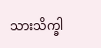သားသိက္ခါ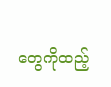တွေကိုထည့်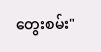တွေးစမ်း"